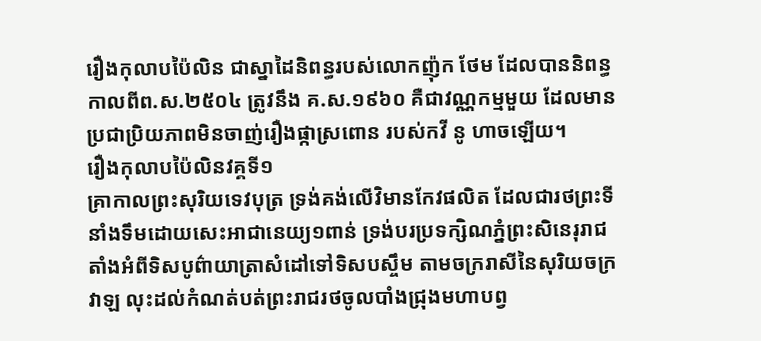រឿងកុលាបប៉ៃលិន ជាស្នាដៃនិពន្ធរបស់លោកញ៉ុក ថែម ដែលបាននិពន្ធកាលពីព.ស.២៥០៤ ត្រូវនឹង គ.ស.១៩៦០ គឺជាវណ្ណកម្មមួយ ដែលមានប្រជាប្រិយភាពមិនចាញ់រឿងផ្កាស្រពោន របស់កវី នូ ហាចឡើយ។
រឿងកុលាបប៉ៃលិនវគ្គទី១
គ្រាកាលព្រះសុរិយទេវបុត្រ ទ្រង់គង់លើវិមានកែវផលិត ដែលជារថព្រះទីនាំងទឹមដោយសេះអាជានេយ្យ១ពាន់ ទ្រង់បរប្រទក្សិណភ្នំព្រះសិនេរុរាជ តាំងអំពីទិសបូព៌ាយាត្រាសំដៅទៅទិសបស្ចឹម តាមចក្ររាសីនៃសុរិយចក្រវាឡ លុះដល់កំណត់បត់ព្រះរាជរថចូលបាំងជ្រុងមហាបព្វ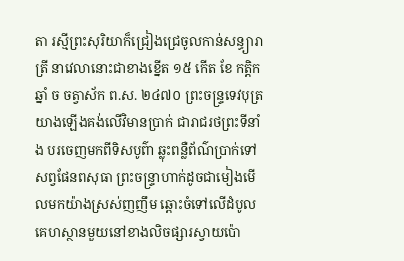តា រស្មីព្រះសុរិយាក៏ជ្រៀងជ្រេចូលកាន់សន្ធ្យារាត្រី នាវេលានោះជាខាងខ្នើត ១៥ កើត ខែ កត្ដិក ឆ្នាំ ច ចត្វាស័ក ព.ស. ២៤៧០ ព្រះចន្រ្ទទេវបុត្រយាងឡើងគង់លើវិមានប្រាក់ ជារាជរថព្រះទីនាំង បរចេញមកពីទិសបូព៌ា ឆ្លុះពន្លឺព័ណ៌ប្រាក់ទៅសព្វផែនពសុធា ព្រះចន្រ្ទាហាក់ដូចជាមៀងមើលមកយ៉ាងស្រស់ញញឹម ឆ្ពោះចំទៅលើដំបូលគេហស្ថានមួយនៅខាងលិចផ្សារស្វាយប៉ោ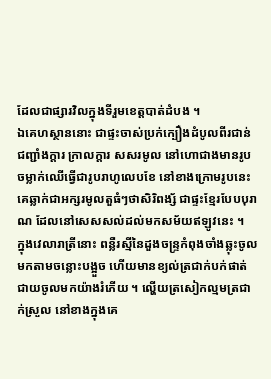ដែលជាផ្សារវិលក្នុងទីរួមខេត្តបាត់ដំបង ។
ឯគេហស្ថាននោះ ជាផ្ទះចាស់ប្រក់ក្បឿងដំបូលពីរជាន់ ជញ្ជាំងក្ដារ ក្រាលក្ដារ សសរមូល នៅហោជាងមានរូបចម្លាក់ឈើធ្វើជារូបរាហូលេបខែ នៅខាងក្រោមរូបនេះគេឆ្លាក់ជាអក្សរមូលតួធំៗថាសិរិពង្ស័ ជាផ្ទះខ្មែរបែបបុរាណ ដែលនៅសេសសល់ដល់មកសម័យឥឡូវនេះ ។
ក្នុងវេលារាត្រីនោះ ពន្លឺរស្មីនៃដួងចន្រ្ទកំពុងចាំងឆ្លុះចូលមកតាមចន្លោះបង្អួច ហើយមានខ្យល់ត្រជាក់បក់ផាត់ជាយចូលមកយ៉ាងរំភើយ ។ ល្ហើយត្រសៀកល្មមត្រជាក់ស្រួល នៅខាងក្នុងគេ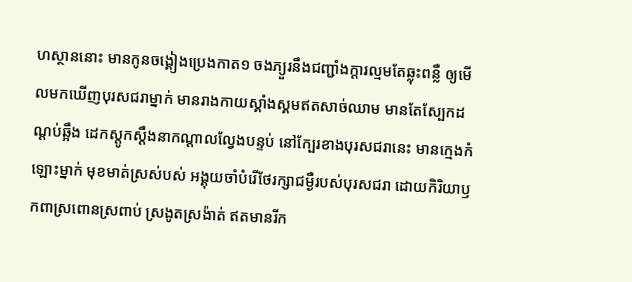ហស្ថាននោះ មានកូនចង្គៀងប្រេងកាត១ ចងភ្យួរនឹងជញ្ជាំងក្ដារល្មមតែឆ្លុះពន្លឺ ឲ្យមើលមកឃើញបុរសជរាម្នាក់ មានរាងកាយស្គាំងស្គមឥតសាច់ឈាម មានតែស្បែកដណ្ដប់ឆ្អឹង ដេកស្ដូកស្ដឹងនាកណ្ដាលល្វែងបន្ទប់ នៅក្បែរខាងបុរសជរានេះ មានក្មេងកំឡោះម្នាក់ មុខមាត់ស្រស់បស់ អង្គុយចាំបំរើថែរក្សាជម្ងឺរបស់បុរសជរា ដោយកិរិយាឫកពាស្រពោនស្រពាប់ ស្រងូតស្រង៉ាត់ ឥតមានរីក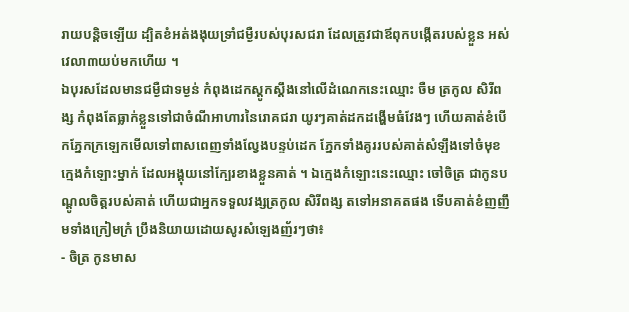រាយបន្តិចឡើយ ដ្បិតខំអត់ងងុយទ្រាំជម្ងឺរបស់បុរសជរា ដែលត្រូវជាឪពុកបង្កើតរបស់ខ្លួន អស់វេលា៣យប់មកហើយ ។
ឯបុរសដែលមានជម្ងឺជាទម្ងន់ កំពុងដេកស្ដូកស្ដឹងនៅលើដំណេកនេះឈ្មោះ ចឺម ត្រកូល សិរីពង្ស កំពុងតែធ្លាក់ខ្លួនទៅជាចំណីអាហារនៃរោគជរា យូរៗគាត់ដកដង្ហើមធំវែងៗ ហើយគាត់ខំបើកភ្នែកក្រឡេកមើលទៅពាសពេញទាំងល្វែងបន្ទប់ដេក ភ្នែកទាំងគូររបស់គាត់សំឡឹងទៅចំមុខក្មេងកំឡោះម្នាក់ ដែលអង្គុយនៅក្បែរខាងខ្លួនគាត់ ។ ឯក្មេងកំឡោះនេះឈ្មោះ ចៅចិត្រ ជាកូនបណ្ដូលចិត្តរបស់គាត់ ហើយជាអ្នកទទួលវង្សត្រកូល សិរីពង្ស តទៅអនាគតផង ទើបគាត់ខំញញឹមទាំងក្រៀមក្រំ ប្រឹងនិយាយដោយសូរសំឡេងញ័រៗថា៖
- ចិត្រ កូនមាស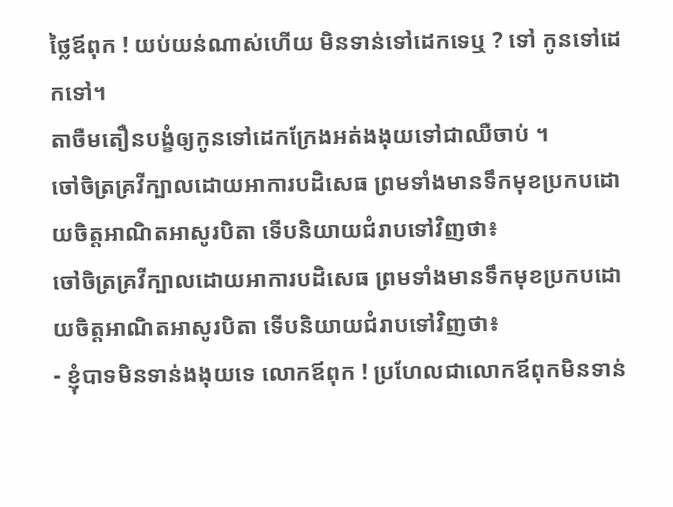ថ្លៃឪពុក ! យប់យន់ណាស់ហើយ មិនទាន់ទៅដេកទេឬ ? ទៅ កូនទៅដេកទៅ។
តាចឺមតឿនបង្ខំឲ្យកូនទៅដេកក្រែងអត់ងងុយទៅជាឈឺចាប់ ។
ចៅចិត្រគ្រវីក្បាលដោយអាការបដិសេធ ព្រមទាំងមានទឹកមុខប្រកបដោយចិត្តអាណិតអាសូរបិតា ទើបនិយាយជំរាបទៅវិញថា៖
ចៅចិត្រគ្រវីក្បាលដោយអាការបដិសេធ ព្រមទាំងមានទឹកមុខប្រកបដោយចិត្តអាណិតអាសូរបិតា ទើបនិយាយជំរាបទៅវិញថា៖
- ខ្ញុំបាទមិនទាន់ងងុយទេ លោកឪពុក ! ប្រហែលជាលោកឪពុកមិនទាន់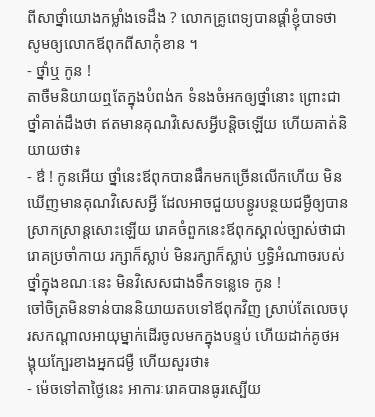ពីសាថ្នាំយោងកម្លាំងទេដឹង ? លោកគ្រូពេទ្យបានផ្ដាំខ្ញុំបាទថា សូមឲ្យលោកឪពុកពីសាកុំខាន ។
- ថ្នាំឬ កូន !
តាចឺមនិយាយឮតែក្នុងបំពង់ក ទំនងចំអកឲ្យថ្នាំនោះ ព្រោះជាថ្នាំគាត់ដឹងថា ឥតមានគុណវិសេសអ្វីបន្តិចឡើយ ហើយគាត់និយាយថា៖
- ឳ ! កូនអើយ ថ្នាំនេះឪពុកបានផឹកមកច្រើនលើកហើយ មិនឃើញមានគុណវិសេសអ្វី ដែលអាចជួយបន្ធូរបន្ថយជម្ងឺឲ្យបានស្រាកស្រាន្តសោះឡើយ រោគចំពួកនេះឪពុកស្គាល់ច្បាស់ថាជារោគប្រចាំកាយ រក្សាក៏ស្លាប់ មិនរក្សាក៏ស្លាប់ ឫទ្ធិអំណាចរបស់ថ្នាំក្នុងខណៈនេះ មិនវិសេសជាងទឹកទន្លេទេ កូន !
ចៅចិត្រមិនទាន់បាននិយាយតបទៅឪពុកវិញ ស្រាប់តែលេចបុរសកណ្ដាលអាយុម្នាក់ដើរចូលមកក្នុងបន្ទប់ ហើយដាក់គូថអង្គុយក្បែរខាងអ្នកជម្ងឺ ហើយសួរថា៖
- ម៉េចទៅតាថ្ងៃនេះ អាការៈរោគបានធូរស្បើយ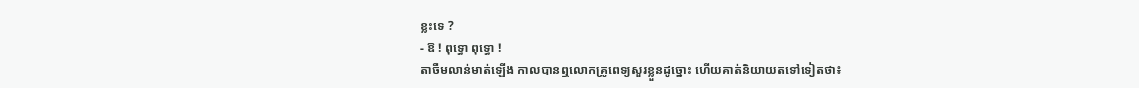ខ្លះទេ ?
- ឱ ! ពុទ្ធោ ពុទ្ធោ !
តាចឺមលាន់មាត់ឡើង កាលបានឮលោកគ្រូពេទ្យសួរខ្លួនដូច្នោះ ហើយគាត់និយាយតទៅទៀតថា៖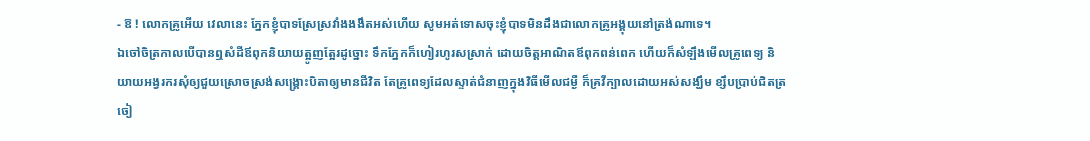- ឱ ! លោកគ្រូអើយ វេលានេះ ភ្នែកខ្ញុំបាទស្រែស្រវាំងងងឹតអស់ហើយ សូមអត់ទោសចុះខ្ញុំបាទមិនដឹងជាលោកគ្រូអង្គុយនៅត្រង់ណាទេ។
ឯចៅចិត្រកាលបើបានឮសំដីឪពុកនិយាយត្អូញត្អែរដូច្នោះ ទឹកភ្នែកក៏ហៀរហូរសស្រាក់ ដោយចិត្តអាណិតឪពុកពន់ពេក ហើយក៏សំឡឹងមើលគ្រូពេទ្យ និយាយអង្វរករសុំឲ្យជួយស្រោចស្រង់សង្រ្គោះបិតាឲ្យមានជីវិត តែគ្រូពេទ្យដែលស្ទាត់ជំនាញក្នុងវិធីមើលជម្ងឺ ក៏គ្រវីក្បាលដោយអស់សង្ឃឹម ខ្សឹបប្រាប់ជិតត្រចៀ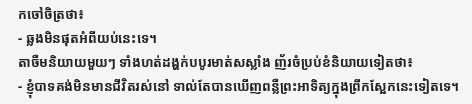កចៅចិត្រថា៖
- ឆ្លងមិនផុតអំពីយប់នេះទេ។
តាចឺមនិយាយមួយៗ ទាំងហត់ដង្ហក់បបូរមាត់សស្លាំង ញ័រចំប្រប់ខំនិយាយទៀតថា៖
- ខ្ញុំបាទគង់មិនមានជីវិតរស់នៅ ទាល់តែបានឃើញពន្លឺព្រះអាទិត្យក្នុងព្រឹកស្អែកនេះទៀតទេ។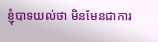ខ្ញុំបាទយល់ថា មិនមែនជាការ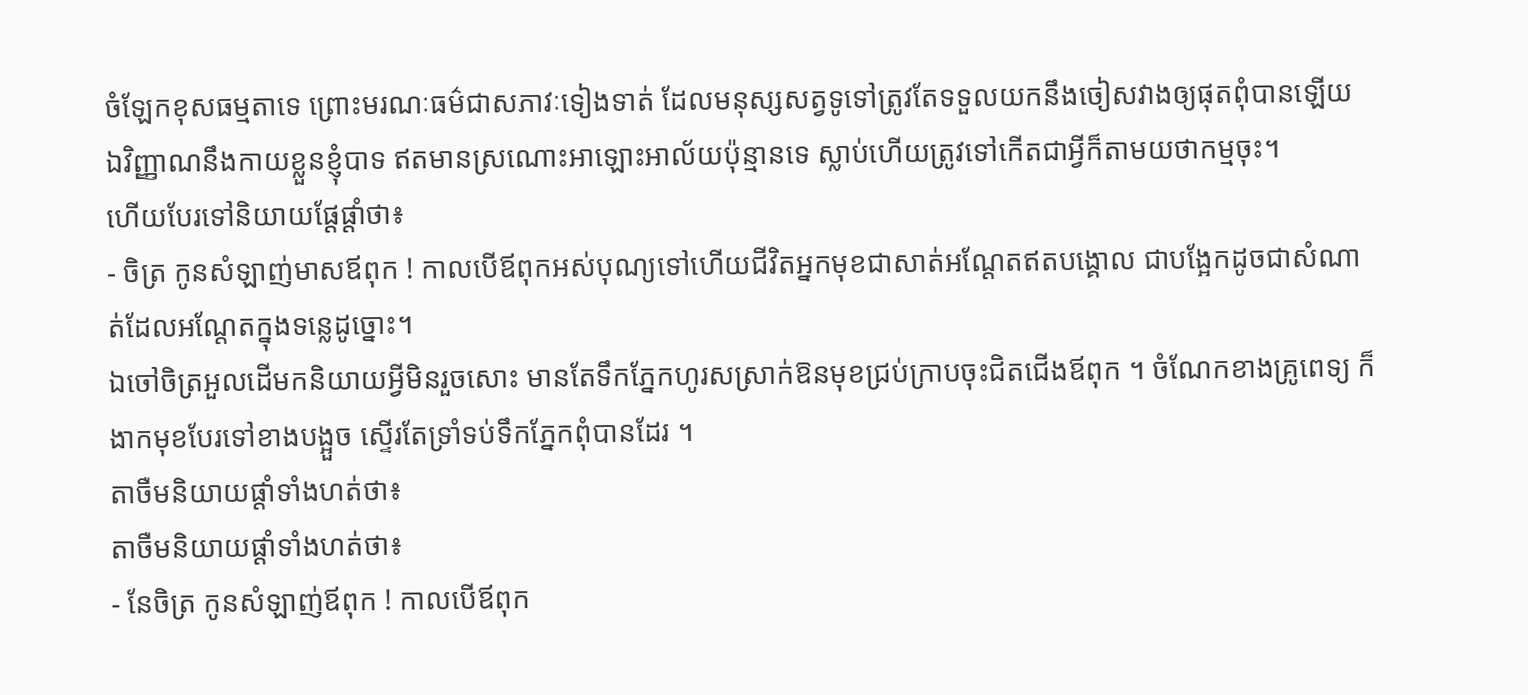ចំឡែកខុសធម្មតាទេ ព្រោះមរណៈធម៌ជាសភាវៈទៀងទាត់ ដែលមនុស្សសត្វទូទៅត្រូវតែទទួលយកនឹងចៀសវាងឲ្យផុតពុំបានឡើយ ឯវិញ្ញាណនឹងកាយខ្លួនខ្ញុំបាទ ឥតមានស្រណោះអាឡោះអាល័យប៉ុន្មានទេ ស្លាប់ហើយត្រូវទៅកើតជាអ្វីក៏តាមយថាកម្មចុះ។
ហើយបែរទៅនិយាយផ្ដែផ្ដាំថា៖
- ចិត្រ កូនសំឡាញ់មាសឪពុក ! កាលបើឪពុកអស់បុណ្យទៅហើយជីវិតអ្នកមុខជាសាត់អណ្ដែតឥតបង្គោល ជាបង្អែកដូចជាសំណាត់ដែលអណ្ដែតក្នុងទន្លេដូច្នោះ។
ឯចៅចិត្រអួលដើមកនិយាយអ្វីមិនរួចសោះ មានតែទឹកភ្នែកហូរសស្រាក់ឱនមុខជ្រប់ក្រាបចុះជិតជើងឪពុក ។ ចំណែកខាងគ្រូពេទ្យ ក៏ងាកមុខបែរទៅខាងបង្អួច ស្ទើរតែទ្រាំទប់ទឹកភ្នែកពុំបានដែរ ។
តាចឺមនិយាយផ្ដាំទាំងហត់ថា៖
តាចឺមនិយាយផ្ដាំទាំងហត់ថា៖
- នែចិត្រ កូនសំឡាញ់ឪពុក ! កាលបើឪពុក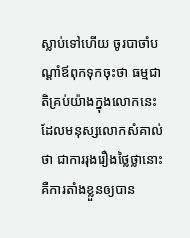ស្លាប់ទៅហើយ ចូរបាចាំបណ្ដាំឪពុកទុកចុះថា ធម្មជាតិគ្រប់យ៉ាងក្នុងលោកនេះ ដែលមនុស្សលោកសំគាល់ថា ជាការរុងរឿងថ្លៃថ្លានោះ គឺការតាំងខ្លួនឲ្យបាន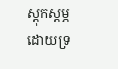ស្ដុកស្ដម្ភដោយទ្រ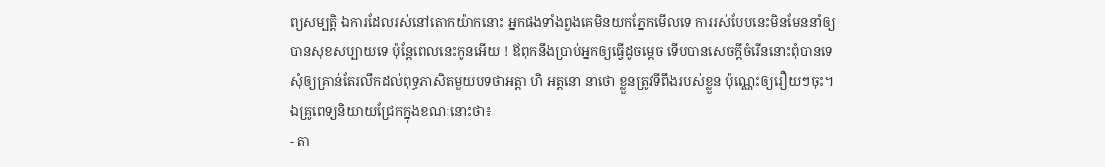ព្យសម្បត្តិ ឯការដែលរស់នៅតោកយ៉ាកនោះ អ្នកផងទាំងពួងគេមិនយកភ្នែកមើលទេ ការរស់បែបនេះមិនមែននាំឲ្យបានសុខសប្បាយទេ ប៉ុន្តែពេលនេះកូនអើយ ! ឪពុកនឹងប្រាប់អ្នកឲ្យធ្វើដូចម្ដេច ទើបបានសេចក្ដីចំរើននោះពុំបានទេ សុំឲ្យគ្រាន់តែរលឹកដល់ពុទ្ធភាសិតមួយបទថាអត្តា ហិ អត្តនោ នាថោ ខ្លួនត្រូវទីពឹងរបស់ខ្លួន ប៉ុណ្ណេះឲ្យរឿយៗចុះ។
ឯគ្រូពេទ្យនិយាយជ្រែកក្នុងខណៈនោះថា៖
- តា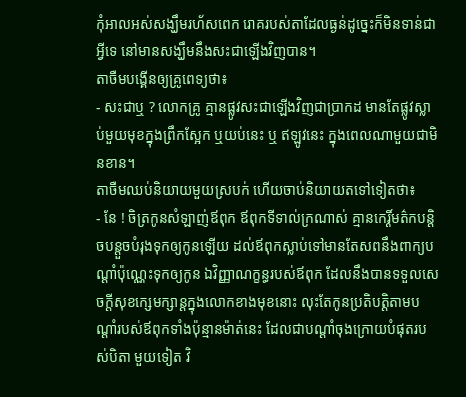កុំអាលអស់សង្ឃឹមរហ័សពេក រោគរបស់តាដែលធ្ងន់ដូច្នេះក៏មិនទាន់ជាអ្វីទេ នៅមានសង្ឃឹមនឹងសះជាឡើងវិញបាន។
តាចឺមបង្គើនឲ្យគ្រូពេទ្យថា៖
- សះជាឬ ? លោកគ្រូ គ្មានផ្លូវសះជាឡើងវិញជាប្រាកដ មានតែផ្លូវស្លាប់មួយមុខក្នុងព្រឹកស្អែក ឬយប់នេះ ឬ ឥឡូវនេះ ក្នុងពេលណាមួយជាមិនខាន។
តាចឺមឈប់និយាយមួយស្របក់ ហើយចាប់និយាយតទៅទៀតថា៖
- នែ ! ចិត្រកូនសំឡាញ់ឪពុក ឪពុកទីទាល់ក្រណាស់ គ្មានកេរ្តិ៍មត៌កបន្តិចបន្តួចបំរុងទុកឲ្យកូនឡើយ ដល់ឪពុកស្លាប់ទៅមានតែសពនឹងពាក្យបណ្ដាំប៉ុណ្ណេះទុកឲ្យកូន ឯវិញ្ញាណក្ខន្ធរបស់ឪពុក ដែលនឹងបានទទួលសេចក្ដីសុខក្សេមក្សាន្តក្នុងលោកខាងមុខនោះ លុះតែកូនប្រតិបត្តិតាមបណ្ដាំរបស់ឪពុកទាំងប៉ុន្មានម៉ាត់នេះ ដែលជាបណ្ដាំចុងក្រោយបំផុតរបស់បិតា មួយទៀត វិ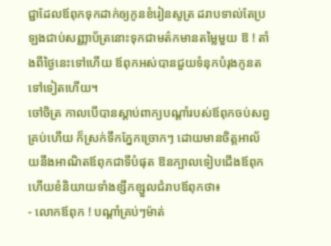ជ្ជាដែលឪពុកទុកដាក់ឲ្យកូនខំរៀនសូត្រ ដរាបទាល់តែប្រឡងជាប់សញ្ញាប័ត្រនោះទុកជាមត៌កមានតម្លៃមួយ ឱ ! តាំងពីថ្ងៃនេះទៅហើយ ឪពុកអស់បានជួយទំនុកបំរុងកូនតទៅទៀតហើយ។
ចៅចិត្រ កាលបើបានស្ដាប់ពាក្យបណ្ដាំរបស់ឪពុកចប់សព្វគ្រប់ហើយ ក៏ស្រក់ទឹកភ្នែកច្រោកៗ ដោយមានចិត្តអាល័យនឹងអាណិតឪពុកជាទីបំផុត ឱនក្បាលទៀបជើងឪពុក ហើយខំនិយាយទាំងខ្សឹកខ្សួលជំរាបឪពុកថា៖
- លោកឪពុក ! បណ្ដាំគ្រប់ៗម៉ាត់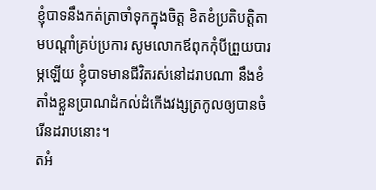ខ្ញុំបាទនឹងកត់ត្រាចាំទុកក្នុងចិត្ត ខិតខំប្រតិបត្តិតាមបណ្ដាំគ្រប់ប្រការ សូមលោកឪពុកកុំបីព្រួយបារម្ភឡើយ ខ្ញុំបាទមានជីវិតរស់នៅដរាបណា នឹងខំតាំងខ្លួនប្រាណដំកល់ដំកើងវង្សត្រកូលឲ្យបានចំរើនដរាបនោះ។
តអំ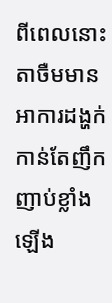ពីពេលនោះ តាចឺមមានអាការដង្ហក់កាន់តែញឹកញាប់ខ្លាំងឡើង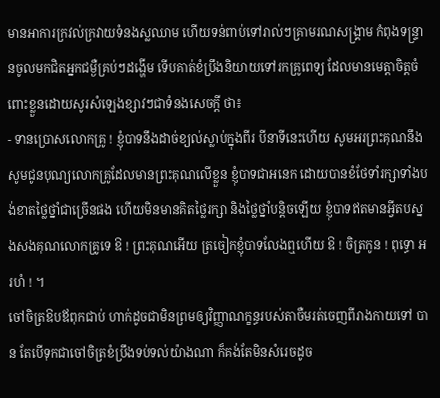មានអាការក្រវល់ក្រវាយទំនងស្លឈាម ហើយទន់ពាប់ទៅរាល់ៗគ្រាមរណសង្រ្គាម កំពុងទន្រ្ទានចូលមកជិតអ្នកជម្ងឺគ្រប់ៗដង្ហើម ទើបគាត់ខំប្រឹងនិយាយទៅរកគ្រូពេទ្យ ដែលមានមេត្តាចិត្តចំពោះខ្លួនដោយសូរសំឡេងខ្សាវៗជាទំនងសេចក្ដី ថា៖
- ទានប្រោសលោកគ្រូ ! ខ្ញុំបាទនឹងដាច់ខ្យល់ស្លាប់ក្នុងពីរ បីនាទីនេះហើយ សូមអរព្រះគុណនឹងសូមជូនបុណ្យលោកគ្រូដែលមានព្រះគុណលើខ្លួន ខ្ញុំបាទជាអនេក ដោយបានខំថែទាំរក្សាទាំងបង់ខាតថ្លៃថ្នាំជាច្រើនផង ហើយមិនមានគិតថ្លៃរក្សា និងថ្លៃថ្នាំបន្តិចឡើយ ខ្ញុំបាទឥតមានអ្វីតបស្នងសងគុណលោកគ្រូទេ ឱ ! ព្រះគុណអើយ ត្រចៀកខ្ញុំបាទលែងឮហើយ ឱ ! ចិត្រកូន ! ពុទ្ធោ អរហំ ! ។
ចៅចិត្រឱបឪពុកជាប់ ហាក់ដូចជាមិនព្រមឲ្យវិញ្ញាណក្ខន្ធរបស់តាចឺមរត់ចេញពីរាងកាយទៅ បាន តែបើទុកជាចៅចិត្រខំប្រឹងទប់ទល់យ៉ាងណា ក៏គង់តែមិនសំរេចដូច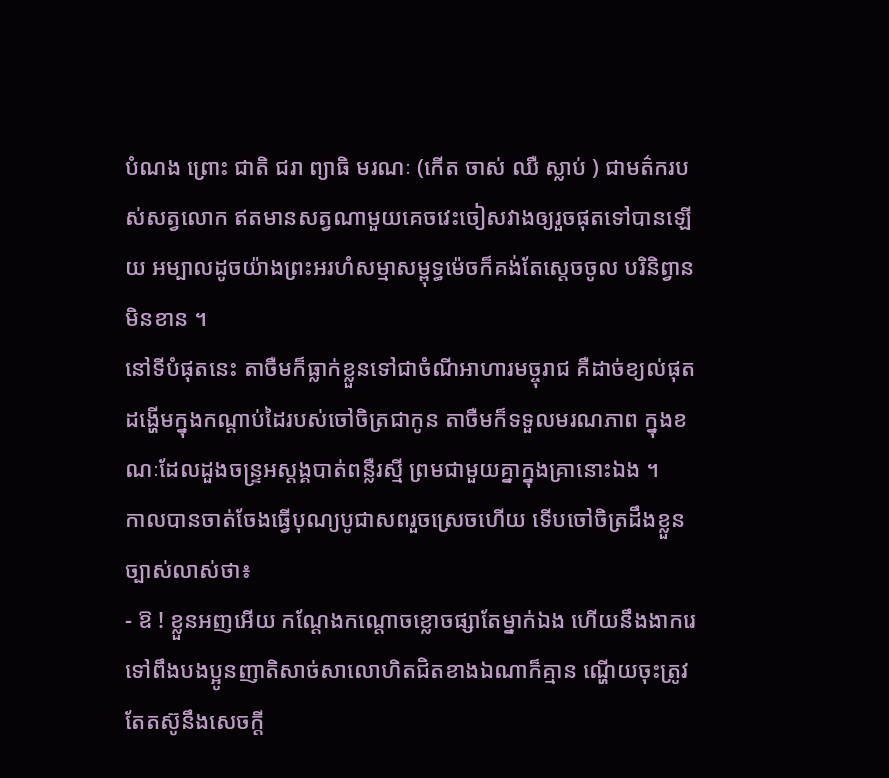បំណង ព្រោះ ជាតិ ជរា ព្យាធិ មរណៈ (កើត ចាស់ ឈឺ ស្លាប់ ) ជាមត៌ករបស់សត្វលោក ឥតមានសត្វណាមួយគេចវេះចៀសវាងឲ្យរួចផុតទៅបានឡើយ អម្បាលដូចយ៉ាងព្រះអរហំសម្មាសម្ពុទ្ធម៉េចក៏គង់តែស្ដេចចូល បរិនិព្វានមិនខាន ។
នៅទីបំផុតនេះ តាចឺមក៏ធ្លាក់ខ្លួនទៅជាចំណីអាហារមច្ចុរាជ គឺដាច់ខ្យល់ផុតដង្ហើមក្នុងកណ្ដាប់ដៃរបស់ចៅចិត្រជាកូន តាចឺមក៏ទទួលមរណភាព ក្នុងខណៈដែលដួងចន្រ្ទអស្ដង្គបាត់ពន្លឺរស្មី ព្រមជាមួយគ្នាក្នុងគ្រានោះឯង ។
កាលបានចាត់ចែងធ្វើបុណ្យបូជាសពរួចស្រេចហើយ ទើបចៅចិត្រដឹងខ្លួនច្បាស់លាស់ថា៖
- ឱ ! ខ្លួនអញអើយ កណ្ដែងកណ្ដោចខ្លោចផ្សាតែម្នាក់ឯង ហើយនឹងងាករេទៅពឹងបងប្អូនញាតិសាច់សាលោហិតជិតខាងឯណាក៏គ្មាន ណ្ហើយចុះត្រូវតែតស៊ូនឹងសេចក្ដី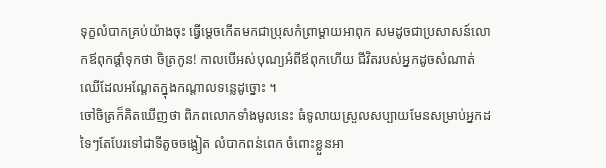ទុក្ខលំបាកគ្រប់យ៉ាងចុះ ធ្វើម្ដេចកើតមកជាប្រុសកំព្រាម្ដាយអាពុក សមដូចជាប្រសាសន៍លោកឪពុកផ្ដាំទុកថា ចិត្រកូន! កាលបើអស់បុណ្យអំពីឪពុកហើយ ជីវិតរបស់អ្នកដូចសំណាត់ឈើដែលអណ្ដែតក្នុងកណ្ដាលទន្លេដូច្នោះ ។
ចៅចិត្រក៏គិតឃើញថា ពិភពលោកទាំងមូលនេះ ធំទូលាយស្រួលសប្បាយមែនសម្រាប់អ្នកដទៃៗតែបែរទៅជាទីតូចចង្អៀត លំបាកពន់ពេក ចំពោះខ្លួនអា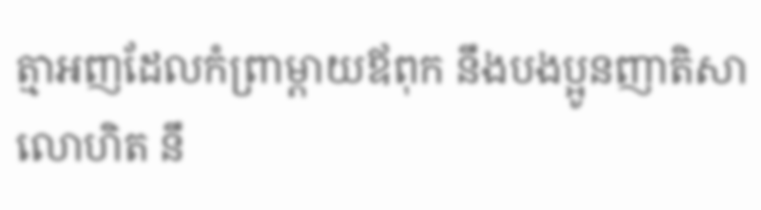ត្មាអញដែលកំព្រាម្ដាយឪពុក នឹងបងប្អូនញាតិសាលោហិត នឹ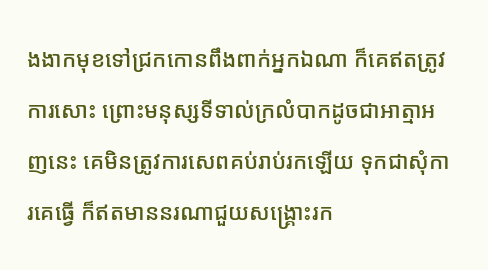ងងាកមុខទៅជ្រកកោនពឹងពាក់អ្នកឯណា ក៏គេឥតត្រូវការសោះ ព្រោះមនុស្សទីទាល់ក្រលំបាកដូចជាអាត្មាអញនេះ គេមិនត្រូវការសេពគប់រាប់រកឡើយ ទុកជាសុំការគេធ្វើ ក៏ឥតមាននរណាជួយសង្រ្គោះរក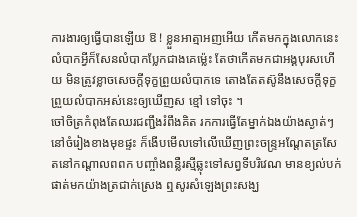ការងារឲ្យធ្វើបានឡើយ ឱ ! ខ្លួនអាត្មាអញអើយ កើតមកក្នុងលោកនេះលំបាកអ្វីក៏សែនលំបាកប្លែកជាងគេម្ល៉េះ តែថាកើតមកជាអង្គបុរសហើយ មិនត្រូវខ្លាចសេចក្ដីទុក្ខព្រួយលំបាកទេ តោងតែតស៊ូនឹងសេចក្ដីទុក្ខព្រួយលំបាកអស់នេះឲ្យឃើញស ខ្មៅ ទៅចុះ ។
ចៅចិត្រកំពុងតែឈរជញ្ជឹងរំពឹងគិត រកការធ្វើតែម្នាក់ឯងយ៉ាងស្ងាត់ៗ នៅចំរៀងខាងមុខផ្ទះ ក៏ងើបមើលទៅលើឃើញព្រះចន្រ្ទអណ្ដែតត្រសែតនៅកណ្ដាលពពក បញ្ចាំងពន្លឺរស្មីឆ្លុះទៅសព្វទីបរិវេណ មានខ្យល់បក់ផាត់មកយ៉ាងត្រជាក់ស្រេង ឮសូរសំឡេងព្រះសង្ឃ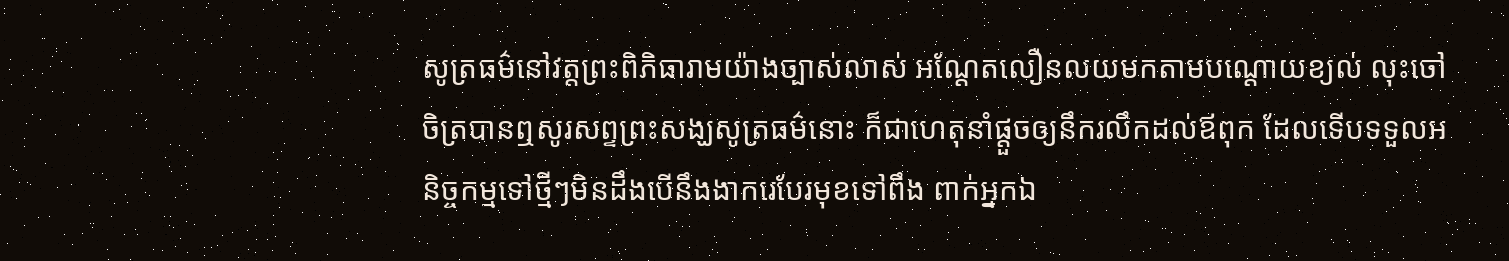សូត្រធម៌នៅវត្តព្រះពិភិធារាមយ៉ាងច្បាស់លាស់ អណ្ដែតលឿនលយមកតាមបណ្ដោយខ្យល់ លុះចៅចិត្របានឮសូរសព្ទព្រះសង្ឃសូត្រធម៌នោះ ក៏ជាហេតុនាំផ្ដួចឲ្យនឹករលឹកដល់ឪពុក ដែលទើបទទួលអនិច្ចកម្មទៅថ្មីៗមិនដឹងបើនឹងងាករេបែរមុខទៅពឹង ពាក់អ្នកឯ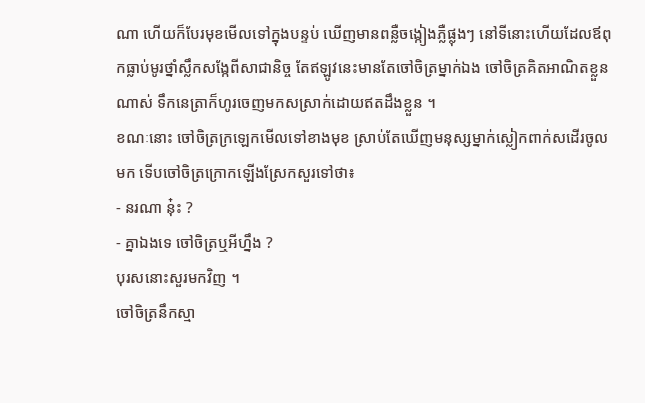ណា ហើយក៏បែរមុខមើលទៅក្នុងបន្ទប់ ឃើញមានពន្លឺចង្កៀងភ្លឺផ្លុងៗ នៅទីនោះហើយដែលឪពុកធ្លាប់មូរថ្នាំស្លឹកសង្កែពីសាជានិច្ច តែឥឡូវនេះមានតែចៅចិត្រម្នាក់ឯង ចៅចិត្រគិតអាណិតខ្លួនណាស់ ទឹកនេត្រាក៏ហូរចេញមកសស្រាក់ដោយឥតដឹងខ្លួន ។
ខណៈនោះ ចៅចិត្រក្រឡេកមើលទៅខាងមុខ ស្រាប់តែឃើញមនុស្សម្នាក់ស្លៀកពាក់សដើរចូលមក ទើបចៅចិត្រក្រោកឡើងស្រែកសួរទៅថា៖
- នរណា នុ៎ះ ?
- គ្នាឯងទេ ចៅចិត្រឬអីហ្នឹង ?
បុរសនោះសួរមកវិញ ។
ចៅចិត្រនឹកស្មា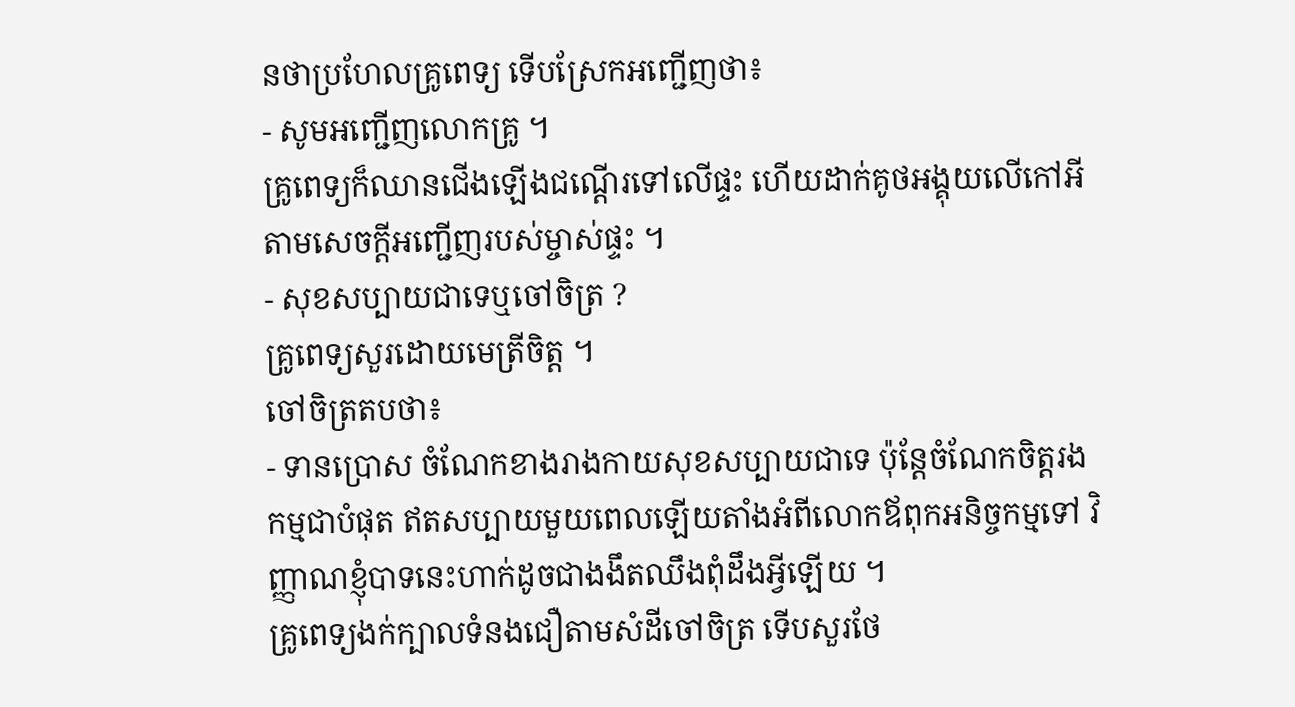នថាប្រហែលគ្រូពេទ្យ ទើបស្រែកអញ្ជើញថា៖
- សូមអញ្ជើញលោកគ្រូ ។
គ្រូពេទ្យក៏ឈានជើងឡើងជណ្ដើរទៅលើផ្ទះ ហើយដាក់គូថអង្គុយលើកៅអី តាមសេចក្ដីអញ្ជើញរបស់ម្ចាស់ផ្ទះ ។
- សុខសប្បាយជាទេឬចៅចិត្រ ?
គ្រូពេទ្យសួរដោយមេត្រីចិត្ត ។
ចៅចិត្រតបថា៖
- ទានប្រោស ចំណែកខាងរាងកាយសុខសប្បាយជាទេ ប៉ុន្តែចំណែកចិត្តរងកម្មជាបំផុត ឥតសប្បាយមួយពេលឡើយតាំងអំពីលោកឪពុកអនិច្ចកម្មទៅ វិញ្ញាណខ្ញុំបាទនេះហាក់ដូចជាងងឹតឈឹងពុំដឹងអ្វីឡើយ ។
គ្រូពេទ្យងក់ក្បាលទំនងជឿតាមសំដីចៅចិត្រ ទើបសួរថែ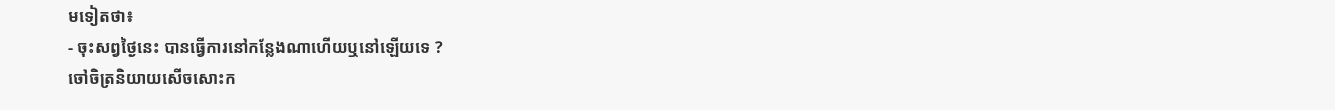មទៀតថា៖
- ចុះសព្វថ្ងៃនេះ បានធ្វើការនៅកន្លែងណាហើយឬនៅឡើយទេ ?
ចៅចិត្រនិយាយសើចសោះក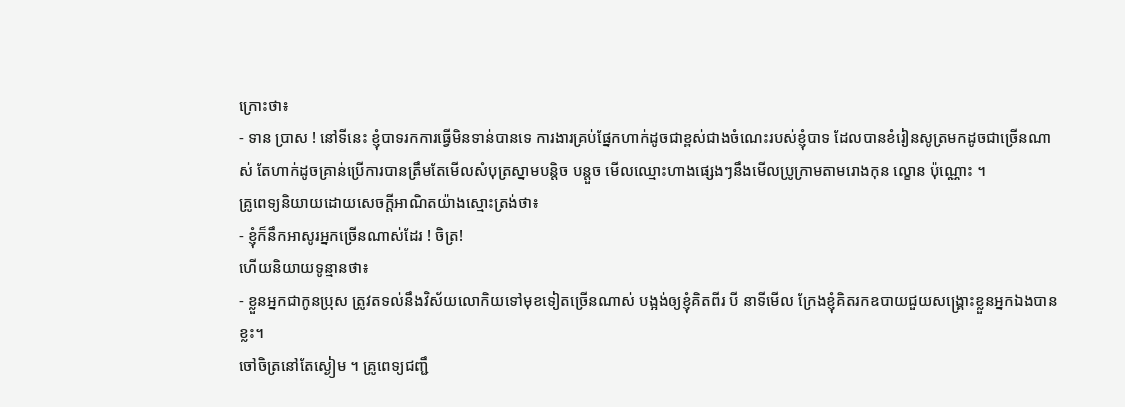ក្រោះថា៖
- ទាន ប្រាស ! នៅទីនេះ ខ្ញុំបាទរកការធ្វើមិនទាន់បានទេ ការងារគ្រប់ផ្នែកហាក់ដូចជាខ្ពស់ជាងចំណេះរបស់ខ្ញុំបាទ ដែលបានខំរៀនសូត្រមកដូចជាច្រើនណាស់ តែហាក់ដូចគ្រាន់ប្រើការបានត្រឹមតែមើលសំបុត្រស្នាមបន្តិច បន្តួច មើលឈ្មោះហាងផ្សេងៗនឹងមើលប្រូក្រាមតាមរោងកុន ល្ខោន ប៉ុណ្ណោះ ។
គ្រូពេទ្យនិយាយដោយសេចក្ដីអាណិតយ៉ាងស្មោះត្រង់ថា៖
- ខ្ញុំក៏នឹកអាសូរអ្នកច្រើនណាស់ដែរ ! ចិត្រ!
ហើយនិយាយទូន្មានថា៖
- ខ្លួនអ្នកជាកូនប្រុស ត្រូវតទល់នឹងវិស័យលោកិយទៅមុខទៀតច្រើនណាស់ បង្អង់ឲ្យខ្ញុំគិតពីរ បី នាទីមើល ក្រែងខ្ញុំគិតរកឧបាយជួយសង្រ្គោះខ្លួនអ្នកឯងបានខ្លះ។
ចៅចិត្រនៅតែស្ងៀម ។ គ្រូពេទ្យជញ្ជឹ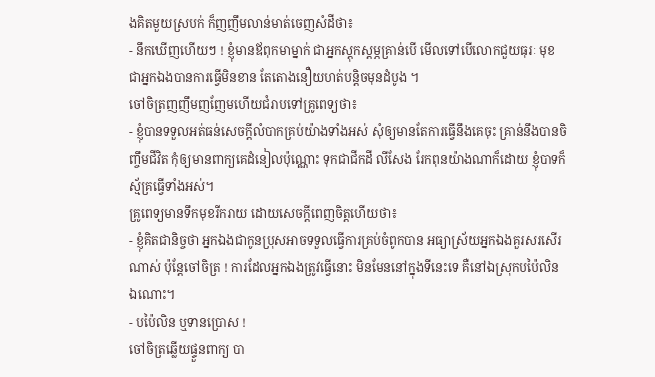ងគិតមួយស្របក់ ក៏ញញឹមលាន់មាត់ចេញសំដីថា៖
- នឹកឃើញហើយៗ ! ខ្ញុំមានឪពុកមាម្នាក់ ជាអ្នកស្ដុកស្ដម្ភគ្រាន់បើ មើលទៅបើលោកជួយធុរៈ មុខជាអ្នកឯងបានការធ្វើមិនខាន តែតោងនឿយហត់បន្តិចមុនដំបូង ។
ចៅចិត្រញញឹមញញែមហើយជំរាបទៅគ្រូពេទ្យថា៖
- ខ្ញុំបានទទួលអត់ធន់សេចក្ដីលំបាកគ្រប់យ៉ាងទាំងអស់ សុំឲ្យមានតែការធ្វើនឹងគេចុះ គ្រាន់នឹងបានចិញ្ចឹមជីវិត កុំឲ្យមានពាក្យគេដំនៀលប៉ុណ្ណោះ ទុកជាជីកដី លីសែង រែកពុនយ៉ាងណាក៏ដោយ ខ្ញុំបាទក៏ស្ម័គ្រធ្វើទាំងអស់។
គ្រូពេទ្យមានទឹកមុខរីករាយ ដោយសេចក្ដីពេញចិត្តហើយថា៖
- ខ្ញុំគិតជានិច្ចថា អ្នកឯងជាកូនប្រុសអាចទទួលធ្វើការគ្រប់ចំពូកបាន អធ្យាស្រ័យអ្នកឯងគួរសរសើរណាស់ ប៉ុន្តែចៅចិត្រ ! ការដែលអ្នកឯងត្រូវធ្វើនោះ មិនមែននៅក្នុងទីនេះទេ គឺនៅឯស្រុកបប៉ៃលិន ឯណោះ។
- បប៉ៃលិន ឬទានប្រោស !
ចៅចិត្រឆ្លើយផ្ទួនពាក្យ បា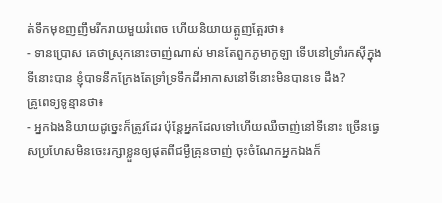ត់ទឹកមុខញញឹមរីករាយមួយរំពេច ហើយនិយាយត្អូញត្អែរថា៖
- ទានប្រោស គេថាស្រុកនោះចាញ់ណាស់ មានតែពួកភូមាកូឡា ទើបនៅទ្រាំរកស៊ីក្នុងទីនោះបាន ខ្ញុំបាទនឹកក្រែងតែទ្រាំទ្រទឹកដីអាកាសនៅទីនោះមិនបានទេ ដឹង?
គ្រូពេទ្យទូន្មានថា៖
- អ្នកឯងនិយាយដូច្នេះក៏ត្រូវដែរ ប៉ុន្តែអ្នកដែលទៅហើយឈឺចាញ់នៅទីនោះ ច្រើនធ្វេសប្រហែសមិនចេះរក្សាខ្លួនឲ្យផុតពីជម្ងឺគ្រុនចាញ់ ចុះចំណែកអ្នកឯងក៏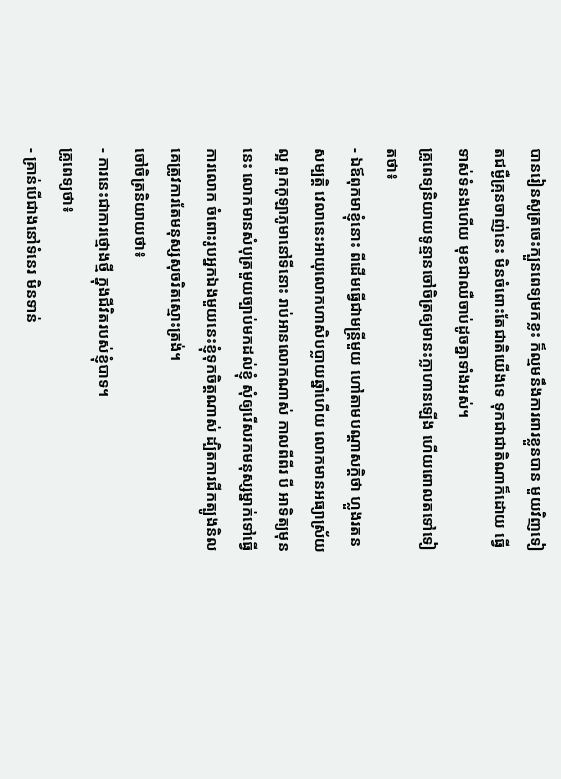បានរៀនសូត្រចេះក្បួនពេទ្យមកខ្លះ ក៏ល្មមនឹងការពារខ្លួនបាន មួយវិញទៀតជម្ងឺគ្រុនចាញ់នេះ មិនចំពោះតែជាតិយើងទេ ទុកជាជាតិណាក៏ដោយ ធ្វើទាស់ទំនងហើយ មុខជាឈឺចាប់ដូចគ្នាទាំងអស់។
គ្រូពេទ្យនិយាយទូន្មានចៅចិត្រឲ្យមានះក្លាហានឡើង ហើយពោលតទៅទៀតថា៖
- ឯឪពុកមាខ្ញុំនោះ ពីដើមធ្វើជាមន្រ្តីមួយ ហៅតាមបណ្ដាសក្តិថា ហ្លួងរតនសម្បត្តិ វេលានេះអាយុលោកហាសិបប្លាយឆ្នាំហើយ លោកមានអធ្យាស្រ័យល្អ ពួកកូឡាភូមានៅទីនោះ រាប់អានលោកណាស់ កាលពីពីរ បី អាទិត្យមុននេះ លោកមានសំបុត្រមួយច្បាប់មកដល់ខ្ញុំ សុំឲ្យរើសរកមនុស្សម្នាក់ទៅធ្វើការលោក ចំពោះរូបអ្នកឯងមួយនេះខ្ញុំទុកចិត្តណាស់ ដ្បិតការជីកត្បូងនិល គេត្រូវការតែមនុស្សសុចរិតស្មោះត្រង់។
ចៅចិត្រនិយាយថា៖
- ការនេះជាការថ្មោងថ្មី ក្នុងជីវិតរបស់ខ្ញុំបាទ។
គ្រូពេទ្យថា៖
- គ្រាន់បើជាងនៅទំនេរ មិនទាន់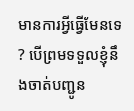មានការអ្វីធ្វើមែនទេ ? បើព្រមទទួលខ្ញុំនឹងចាត់បញ្ជូន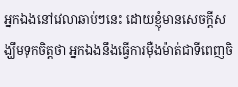អ្នកឯងនៅវេលាឆាប់ៗនេះ ដោយខ្ញុំមានសេចក្ដីសង្ឃឹមទុកចិត្តថា អ្នកឯងនឹងធ្វើការម៉ឺងម៉ាត់ជាទីពេញចិ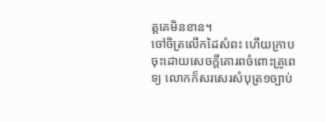ត្តគេមិនខាន។
ចៅចិត្រលើកដៃសំពះ ហើយក្រាបចុះដោយសេចក្ដីគោរពចំពោះគ្រូពេទ្យ លោកក៏សរសេរសំបុត្រ១ច្បាប់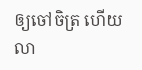ឲ្យចៅចិត្រ ហើយលា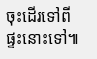ចុះដើរទៅពីផ្ទះនោះទៅ៕